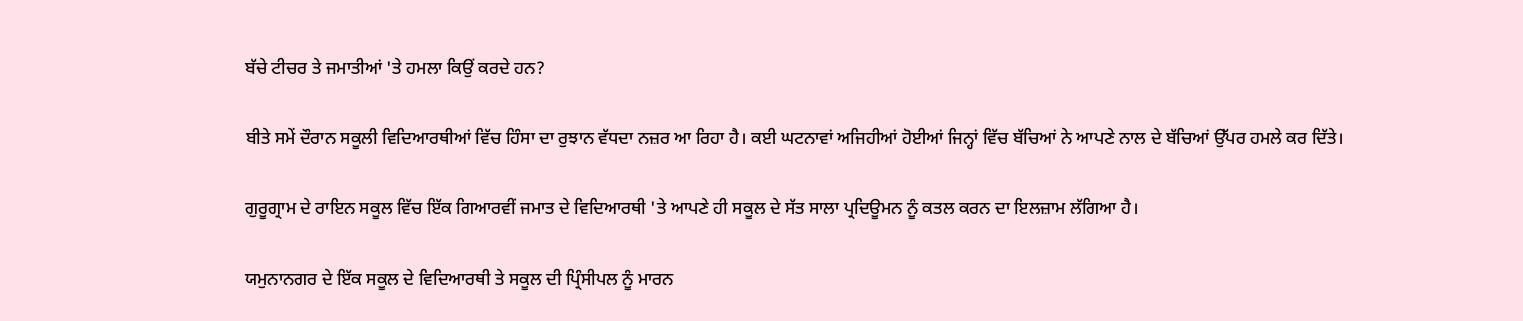ਬੱਚੇ ਟੀਚਰ ਤੇ ਜਮਾਤੀਆਂ 'ਤੇ ਹਮਲਾ ਕਿਉਂ ਕਰਦੇ ਹਨ?

ਬੀਤੇ ਸਮੇਂ ਦੌਰਾਨ ਸਕੂਲੀ ਵਿਦਿਆਰਥੀਆਂ ਵਿੱਚ ਹਿੰਸਾ ਦਾ ਰੁਝਾਨ ਵੱਧਦਾ ਨਜ਼ਰ ਆ ਰਿਹਾ ਹੈ। ਕਈ ਘਟਨਾਵਾਂ ਅਜਿਹੀਆਂ ਹੋਈਆਂ ਜਿਨ੍ਹਾਂ ਵਿੱਚ ਬੱਚਿਆਂ ਨੇ ਆਪਣੇ ਨਾਲ ਦੇ ਬੱਚਿਆਂ ਉੱਪਰ ਹਮਲੇ ਕਰ ਦਿੱਤੇ।

ਗੁਰੂਗ੍ਰਾਮ ਦੇ ਰਾਇਨ ਸਕੂਲ ਵਿੱਚ ਇੱਕ ਗਿਆਰਵੀਂ ਜਮਾਤ ਦੇ ਵਿਦਿਆਰਥੀ 'ਤੇ ਆਪਣੇ ਹੀ ਸਕੂਲ ਦੇ ਸੱਤ ਸਾਲਾ ਪ੍ਰਦਿਊਮਨ ਨੂੰ ਕਤਲ ਕਰਨ ਦਾ ਇਲਜ਼ਾਮ ਲੱਗਿਆ ਹੈ।

ਯਮੁਨਾਨਗਰ ਦੇ ਇੱਕ ਸਕੂਲ ਦੇ ਵਿਦਿਆਰਥੀ ਤੇ ਸਕੂਲ ਦੀ ਪ੍ਰਿੰਸੀਪਲ ਨੂੰ ਮਾਰਨ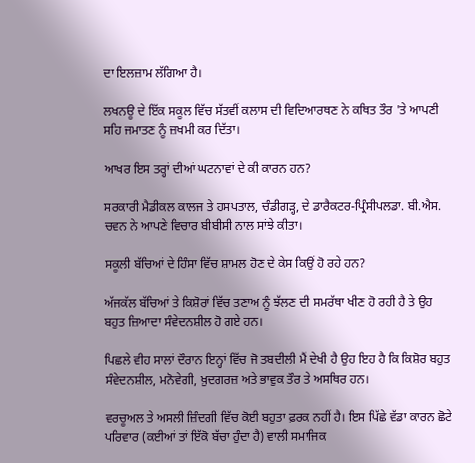ਦਾ ਇਲਜ਼ਾਮ ਲੱਗਿਆ ਹੈ।

ਲਖਨਊ ਦੇ ਇੱਕ ਸਕੂਲ ਵਿੱਚ ਸੱਤਵੀਂ ਕਲਾਸ ਦੀ ਵਿਦਿਆਰਥਣ ਨੇ ਕਥਿਤ ਤੌਰ 'ਤੇ ਆਪਣੀ ਸਹਿ ਜਮਾਤਣ ਨੂੰ ਜ਼ਖਮੀ ਕਰ ਦਿੱਤਾ।

ਆਖਰ ਇਸ ਤਰ੍ਹਾਂ ਦੀਆਂ ਘਟਨਾਵਾਂ ਦੇ ਕੀ ਕਾਰਨ ਹਨ?

ਸਰਕਾਰੀ ਮੈਡੀਕਲ ਕਾਲਜ ਤੇ ਹਸਪਤਾਲ, ਚੰਡੀਗੜ੍ਹ, ਦੇ ਡਾਰੈਕਟਰ-ਪ੍ਰਿੰਸੀਪਲਡਾ. ਬੀ.ਐਸ. ਚਵਨ ਨੇ ਆਪਣੇ ਵਿਚਾਰ ਬੀਬੀਸੀ ਨਾਲ ਸਾਂਝੇ ਕੀਤਾ।

ਸਕੂਲੀ ਬੱਚਿਆਂ ਦੇ ਹਿੰਸਾ ਵਿੱਚ ਸ਼ਾਮਲ ਹੋਣ ਦੇ ਕੇਸ ਕਿਉਂ ਹੋ ਰਹੇ ਹਨ?

ਅੱਜਕੱਲ ਬੱਚਿਆਂ ਤੇ ਕਿਸ਼ੋਰਾਂ ਵਿੱਚ ਤਣਾਅ ਨੂੰ ਝੱਲਣ ਦੀ ਸਮਰੱਥਾ ਖੀਣ ਹੋ ਰਹੀ ਹੈ ਤੇ ਉਹ ਬਹੁਤ ਜ਼ਿਆਦਾ ਸੰਵੇਦਨਸ਼ੀਲ ਹੋ ਗਏ ਹਨ।

ਪਿਛਲੇ ਵੀਹ ਸਾਲਾਂ ਦੌਰਾਨ ਇਨ੍ਹਾਂ ਵਿੱਚ ਜੋ ਤਬਦੀਲੀ ਮੈਂ ਦੇਖੀ ਹੈ ਉਹ ਇਹ ਹੈ ਕਿ ਕਿਸ਼ੋਰ ਬਹੁਤ ਸੰਵੇਦਨਸ਼ੀਲ, ਮਨੋਵੇਗੀ, ਖ਼ੁਦਗਰਜ਼ ਅਤੇ ਭਾਵੁਕ ਤੌਰ ਤੇ ਅਸਥਿਰ ਹਨ।

ਵਰਚੂਅਲ ਤੇ ਅਸਲੀ ਜ਼ਿੰਦਗੀ ਵਿੱਚ ਕੋਈ ਬਹੁਤਾ ਫ਼ਰਕ ਨਹੀਂ ਹੈ। ਇਸ ਪਿੱਛੇ ਵੱਡਾ ਕਾਰਨ ਛੋਟੇ ਪਰਿਵਾਰ (ਕਈਆਂ ਤਾਂ ਇੱਕੋ ਬੱਚਾ ਹੁੰਦਾ ਹੈ) ਵਾਲੀ ਸਮਾਜਿਕ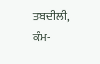ਤਬਦੀਲੀ, ਕੰਮ-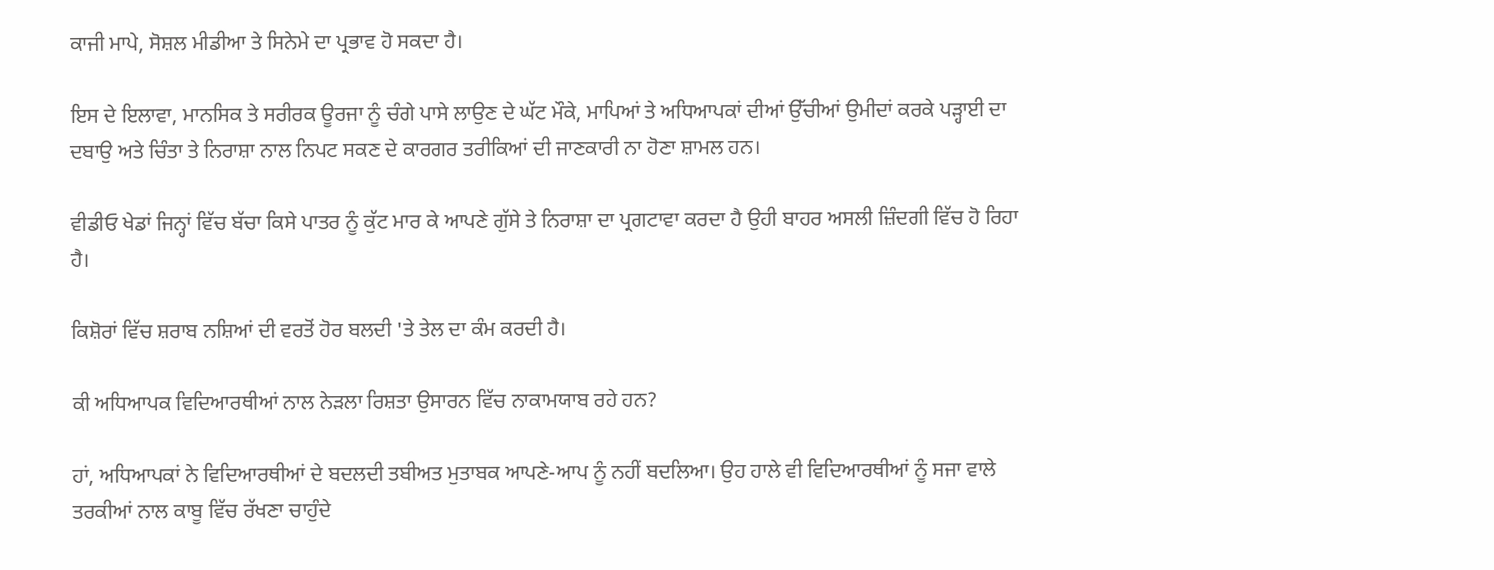ਕਾਜੀ ਮਾਪੇ, ਸੋਸ਼ਲ ਮੀਡੀਆ ਤੇ ਸਿਨੇਮੇ ਦਾ ਪ੍ਰਭਾਵ ਹੋ ਸਕਦਾ ਹੈ।

ਇਸ ਦੇ ਇਲਾਵਾ, ਮਾਨਸਿਕ ਤੇ ਸਰੀਰਕ ਊਰਜਾ ਨੂੰ ਚੰਗੇ ਪਾਸੇ ਲਾਉਣ ਦੇ ਘੱਟ ਮੌਕੇ, ਮਾਪਿਆਂ ਤੇ ਅਧਿਆਪਕਾਂ ਦੀਆਂ ਉੱਚੀਆਂ ਉਮੀਦਾਂ ਕਰਕੇ ਪੜ੍ਹਾਈ ਦਾ ਦਬਾਉ ਅਤੇ ਚਿੰਤਾ ਤੇ ਨਿਰਾਸ਼ਾ ਨਾਲ ਨਿਪਟ ਸਕਣ ਦੇ ਕਾਰਗਰ ਤਰੀਕਿਆਂ ਦੀ ਜਾਣਕਾਰੀ ਨਾ ਹੋਣਾ ਸ਼ਾਮਲ ਹਨ।

ਵੀਡੀਓ ਖੇਡਾਂ ਜਿਨ੍ਹਾਂ ਵਿੱਚ ਬੱਚਾ ਕਿਸੇ ਪਾਤਰ ਨੂੰ ਕੁੱਟ ਮਾਰ ਕੇ ਆਪਣੇ ਗੁੱਸੇ ਤੇ ਨਿਰਾਸ਼ਾ ਦਾ ਪ੍ਰਗਟਾਵਾ ਕਰਦਾ ਹੈ ਉਹੀ ਬਾਹਰ ਅਸਲੀ ਜ਼ਿੰਦਗੀ ਵਿੱਚ ਹੋ ਰਿਹਾ ਹੈ।

ਕਿਸ਼ੋਰਾਂ ਵਿੱਚ ਸ਼ਰਾਬ ਨਸ਼ਿਆਂ ਦੀ ਵਰਤੋਂ ਹੋਰ ਬਲਦੀ 'ਤੇ ਤੇਲ ਦਾ ਕੰਮ ਕਰਦੀ ਹੈ।

ਕੀ ਅਧਿਆਪਕ ਵਿਦਿਆਰਥੀਆਂ ਨਾਲ ਨੇੜਲਾ ਰਿਸ਼ਤਾ ਉਸਾਰਨ ਵਿੱਚ ਨਾਕਾਮਯਾਬ ਰਹੇ ਹਨ?

ਹਾਂ, ਅਧਿਆਪਕਾਂ ਨੇ ਵਿਦਿਆਰਥੀਆਂ ਦੇ ਬਦਲਦੀ ਤਬੀਅਤ ਮੁਤਾਬਕ ਆਪਣੇ-ਆਪ ਨੂੰ ਨਹੀਂ ਬਦਲਿਆ। ਉਹ ਹਾਲੇ ਵੀ ਵਿਦਿਆਰਥੀਆਂ ਨੂੰ ਸਜਾ ਵਾਲੇ ਤਰਕੀਆਂ ਨਾਲ ਕਾਬੂ ਵਿੱਚ ਰੱਖਣਾ ਚਾਹੁੰਦੇ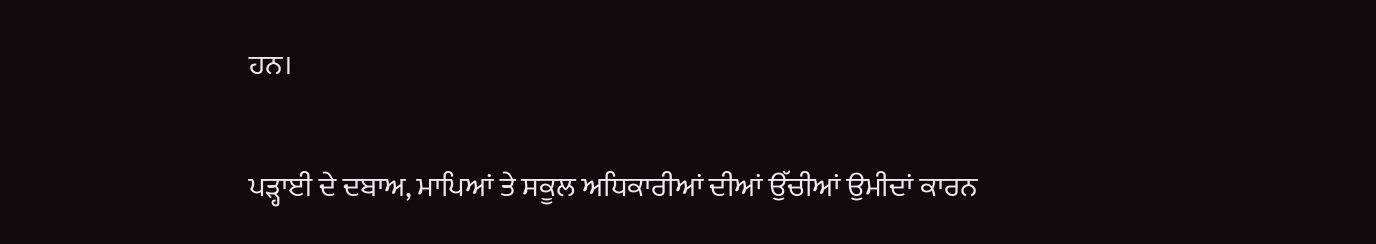ਹਨ।

ਪੜ੍ਹਾਈ ਦੇ ਦਬਾਅ, ਮਾਪਿਆਂ ਤੇ ਸਕੂਲ ਅਧਿਕਾਰੀਆਂ ਦੀਆਂ ਉੱਚੀਆਂ ਉਮੀਦਾਂ ਕਾਰਨ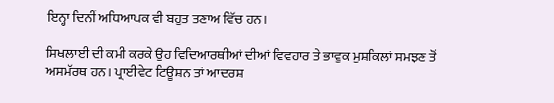ਇਨ੍ਹਾ ਦਿਨੀਂ ਅਧਿਆਪਕ ਵੀ ਬਹੁਤ ਤਣਾਅ ਵਿੱਚ ਹਨ।

ਸਿਖਲਾਈ ਦੀ ਕਮੀ ਕਰਕੇ ਉਹ ਵਿਦਿਆਰਥੀਆਂ ਦੀਆਂ ਵਿਵਹਾਰ ਤੇ ਭਾਵੁਕ ਮੁਸ਼ਕਿਲਾਂ ਸਮਝਣ ਤੋਂ ਅਸਮੱਰਥ ਹਨ। ਪ੍ਰਾਈਵੇਟ ਟਿਊਸ਼ਨ ਤਾਂ ਆਦਰਸ਼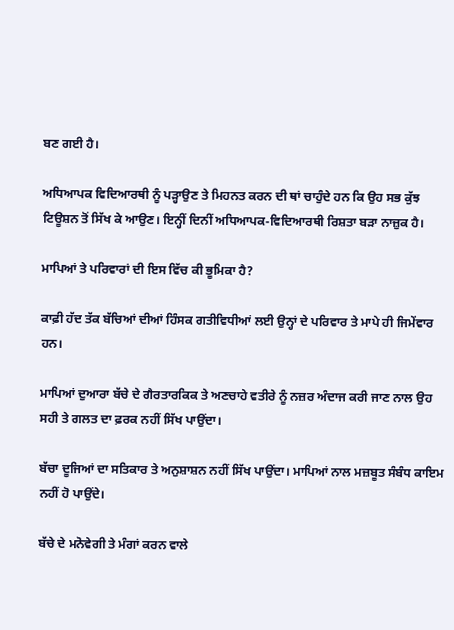ਬਣ ਗਈ ਹੈ।

ਅਧਿਆਪਕ ਵਿਦਿਆਰਥੀ ਨੂੰ ਪੜ੍ਹਾਉਣ ਤੇ ਮਿਹਨਤ ਕਰਨ ਦੀ ਥਾਂ ਚਾਹੁੰਦੇ ਹਨ ਕਿ ਉਹ ਸਭ ਕੁੱਝ ਟਿਊਸ਼ਨ ਤੋਂ ਸਿੱਖ ਕੇ ਆਉਣ। ਇਨ੍ਹੀਂ ਦਿਨੀਂ ਅਧਿਆਪਕ-ਵਿਦਿਆਰਥੀ ਰਿਸ਼ਤਾ ਬੜਾ ਨਾਜ਼ੁਕ ਹੈ।

ਮਾਪਿਆਂ ਤੇ ਪਰਿਵਾਰਾਂ ਦੀ ਇਸ ਵਿੱਚ ਕੀ ਭੂਮਿਕਾ ਹੈ?

ਕਾਫ਼ੀ ਹੱਦ ਤੱਕ ਬੱਚਿਆਂ ਦੀਆਂ ਹਿੰਸਕ ਗਤੀਵਿਧੀਆਂ ਲਈ ਉਨ੍ਹਾਂ ਦੇ ਪਰਿਵਾਰ ਤੇ ਮਾਪੇ ਹੀ ਜਿਮੇਂਵਾਰ ਹਨ।

ਮਾਪਿਆਂ ਦੁਆਰਾ ਬੱਚੇ ਦੇ ਗੈਰਤਾਰਕਿਕ ਤੇ ਅਣਚਾਹੇ ਵਤੀਰੇ ਨੂੰ ਨਜ਼ਰ ਅੰਦਾਜ ਕਰੀ ਜਾਣ ਨਾਲ ਉਹ ਸਹੀ ਤੇ ਗਲਤ ਦਾ ਫ਼ਰਕ ਨਹੀਂ ਸਿੱਖ ਪਾਉਂਦਾ।

ਬੱਚਾ ਦੂਜਿਆਂ ਦਾ ਸਤਿਕਾਰ ਤੇ ਅਨੁਸ਼ਾਸ਼ਨ ਨਹੀਂ ਸਿੱਖ ਪਾਉਂਦਾ। ਮਾਪਿਆਂ ਨਾਲ ਮਜ਼ਬੂਤ ਸੰਬੰਧ ਕਾਇਮ ਨਹੀਂ ਹੋ ਪਾਉਂਦੇ।

ਬੱਚੇ ਦੇ ਮਨੋਵੇਗੀ ਤੇ ਮੰਗਾਂ ਕਰਨ ਵਾਲੇ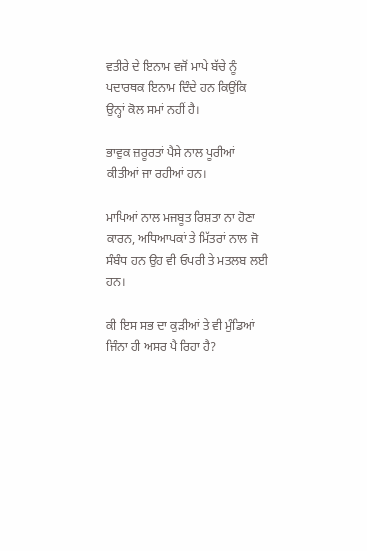ਵਤੀਰੇ ਦੇ ਇਨਾਮ ਵਜੋਂ ਮਾਪੇ ਬੱਚੇ ਨੂੰ ਪਦਾਰਥਕ ਇਨਾਮ ਦਿੰਦੇ ਹਨ ਕਿਉਂਕਿ ਉਨ੍ਹਾਂ ਕੋਲ ਸਮਾਂ ਨਹੀਂ ਹੈ।

ਭਾਵੁਕ ਜ਼ਰੂਰਤਾਂ ਪੈਸੇ ਨਾਲ ਪੂਰੀਆਂ ਕੀਤੀਆਂ ਜਾ ਰਹੀਆਂ ਹਨ।

ਮਾਪਿਆਂ ਨਾਲ ਮਜਬੂਤ ਰਿਸ਼ਤਾ ਨਾ ਹੋਣਾ ਕਾਰਨ, ਅਧਿਆਪਕਾਂ ਤੇ ਮਿੱਤਰਾਂ ਨਾਲ ਜੋ ਸੰਬੰਧ ਹਨ ਉਹ ਵੀ ਓਪਰੀ ਤੇ ਮਤਲਬ ਲਈ ਹਨ।

ਕੀ ਇਸ ਸਭ ਦਾ ਕੁੜੀਆਂ ਤੇ ਵੀ ਮੁੰਡਿਆਂ ਜਿੰਨਾ ਹੀ ਅਸਰ ਪੈ ਰਿਹਾ ਹੈ?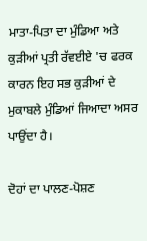ਮਾਤਾ-ਪਿਤਾ ਦਾ ਮੁੰਡਿਆ ਅਤੇ ਕੁੜੀਆਂ ਪ੍ਰਤੀ ਰੱਵਈਏ 'ਚ ਫਰਕ ਕਾਰਨ ਇਹ ਸਭ ਕੁੜੀਆਂ ਦੇ ਮੁਕਾਬਲੇ ਮੁੰਡਿਆਂ ਜਿਆਦਾ ਅਸਰ ਪਾਉਂਦਾ ਹੈ।

ਦੋਹਾਂ ਦਾ ਪਾਲਣ-ਪੋਸ਼ਣ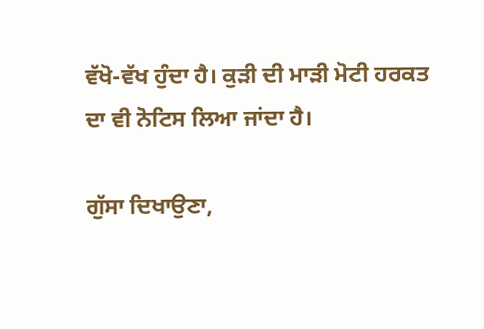ਵੱਖੋ-ਵੱਖ ਹੁੰਦਾ ਹੈ। ਕੁੜੀ ਦੀ ਮਾੜੀ ਮੋਟੀ ਹਰਕਤ ਦਾ ਵੀ ਨੋਟਿਸ ਲਿਆ ਜਾਂਦਾ ਹੈ।

ਗੁੱਸਾ ਦਿਖਾਉਣਾ,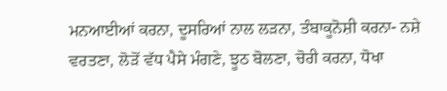ਮਨਆਈਆਂ ਕਰਨਾ, ਦੂਸਰਿਆਂ ਨਾਲ ਲੜਨਾ, ਤੰਬਾਕੂਨੋਸ਼ੀ ਕਰਨਾ- ਨਸ਼ੇ ਵਰਤਣਾ, ਲੋੜੋਂ ਵੱਧ ਪੈਸੇ ਮੰਗਣੇ, ਝੂਠ ਬੋਲਣਾ, ਚੋਰੀ ਕਰਨਾ, ਧੋਖਾ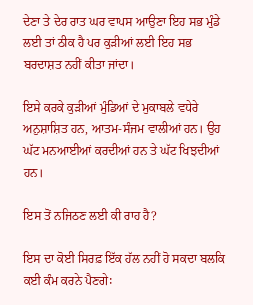ਦੇਣਾ ਤੇ ਦੇਰ ਰਾਤ ਘਰ ਵਾਪਸ ਆਉਣਾ ਇਹ ਸਭ ਮੁੰਡੇ ਲਈ ਤਾਂ ਠੀਕ ਹੈ ਪਰ ਕੁੜੀਆਂ ਲਈ ਇਹ ਸਭ ਬਰਦਾਸ਼ਤ ਨਹੀਂ ਕੀਤਾ ਜਾਂਦਾ।

ਇਸੇ ਕਰਕੇ ਕੁੜੀਆਂ ਮੁੰਡਿਆਂ ਦੇ ਮੁਕਾਬਲੇ ਵਧੇਰੇ ਅਨੁਸ਼ਾਸ਼ਿਤ ਹਨ, ਆਤਮ-ਸੰਜਮ ਵਾਲੀਆਂ ਹਨ। ਉਹ ਘੱਟ ਮਨਆਈਆਂ ਕਰਦੀਆਂ ਹਨ ਤੇ ਘੱਟ ਖਿਝਦੀਆਂ ਹਨ।

ਇਸ ਤੋਂ ਨਜਿਠਣ ਲਈ ਕੀ ਰਾਹ ਹੈ?

ਇਸ ਦਾ ਕੋਈ ਸਿਰਫ਼ ਇੱਕ ਹੱਲ ਨਹੀਂ ਹੋ ਸਕਦਾ ਬਲਕਿ ਕਈ ਕੰਮ ਕਰਨੇ ਪੈਣਗੇ꞉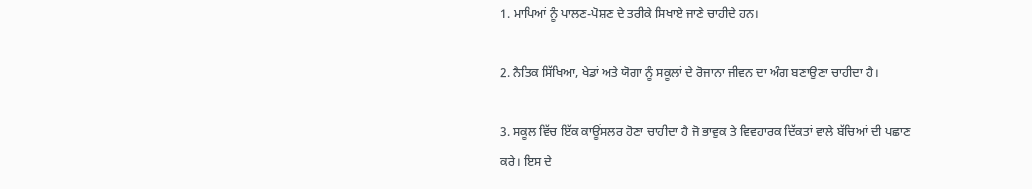1. ਮਾਪਿਆਂ ਨੂੰ ਪਾਲਣ-ਪੋਸ਼ਣ ਦੇ ਤਰੀਕੇ ਸਿਖਾਏ ਜਾਣੇ ਚਾਹੀਦੇ ਹਨ।

2. ਨੈਤਿਕ ਸਿੱਖਿਆ, ਖੇਡਾਂ ਅਤੇ ਯੋਗਾ ਨੂੰ ਸਕੂਲਾਂ ਦੇ ਰੋਜਾਨਾ ਜੀਵਨ ਦਾ ਅੰਗ ਬਣਾਉਣਾ ਚਾਹੀਦਾ ਹੈ।

3. ਸਕੂਲ ਵਿੱਚ ਇੱਕ ਕਾਊਂਸਲਰ ਹੋਣਾ ਚਾਹੀਦਾ ਹੈ ਜੋ ਭਾਵੁਕ ਤੇ ਵਿਵਹਾਰਕ ਦਿੱਕਤਾਂ ਵਾਲੇ ਬੱਚਿਆਂ ਦੀ ਪਛਾਣ ਕਰੇ। ਇਸ ਦੇ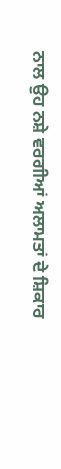ਨਾਲ ਉਹ ਨਸ਼ੇ ਵਰਗੀਆਂ ਅਲਾਮਤਾਂ ਦੇ ਸ਼ਿਕਾਰ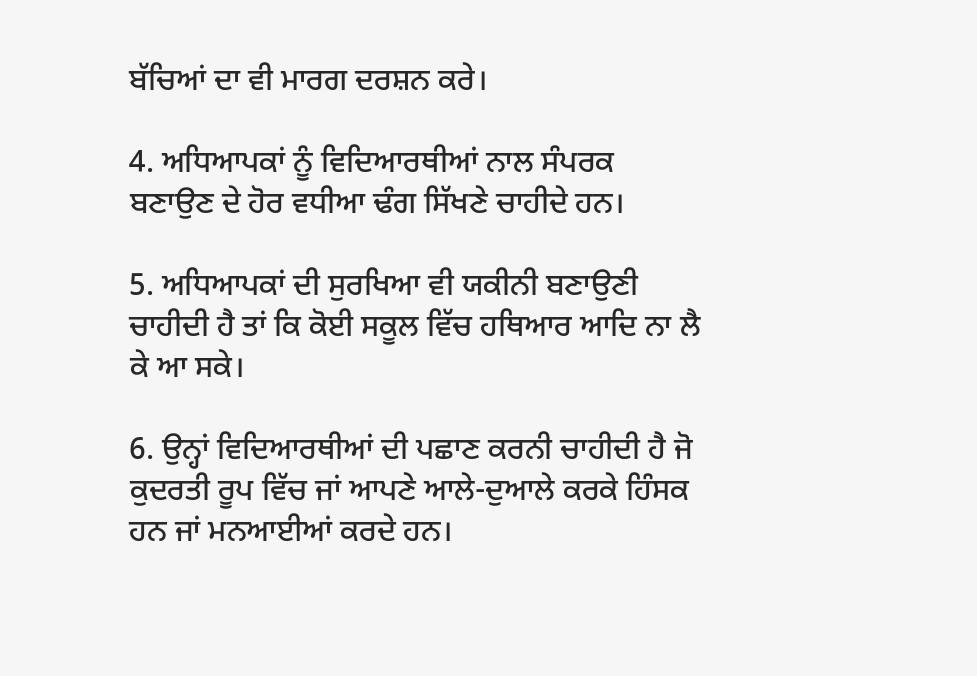ਬੱਚਿਆਂ ਦਾ ਵੀ ਮਾਰਗ ਦਰਸ਼ਨ ਕਰੇ।

4. ਅਧਿਆਪਕਾਂ ਨੂੰ ਵਿਦਿਆਰਥੀਆਂ ਨਾਲ ਸੰਪਰਕ ਬਣਾਉਣ ਦੇ ਹੋਰ ਵਧੀਆ ਢੰਗ ਸਿੱਖਣੇ ਚਾਹੀਦੇ ਹਨ।

5. ਅਧਿਆਪਕਾਂ ਦੀ ਸੁਰਖਿਆ ਵੀ ਯਕੀਨੀ ਬਣਾਉਣੀ ਚਾਹੀਦੀ ਹੈ ਤਾਂ ਕਿ ਕੋਈ ਸਕੂਲ ਵਿੱਚ ਹਥਿਆਰ ਆਦਿ ਨਾ ਲੈ ਕੇ ਆ ਸਕੇ।

6. ਉਨ੍ਹਾਂ ਵਿਦਿਆਰਥੀਆਂ ਦੀ ਪਛਾਣ ਕਰਨੀ ਚਾਹੀਦੀ ਹੈ ਜੋ ਕੁਦਰਤੀ ਰੂਪ ਵਿੱਚ ਜਾਂ ਆਪਣੇ ਆਲੇ-ਦੁਆਲੇ ਕਰਕੇ ਹਿੰਸਕ ਹਨ ਜਾਂ ਮਨਆਈਆਂ ਕਰਦੇ ਹਨ।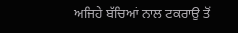ਅਜਿਹੇ ਬੱਚਿਆਂ ਨਾਲ ਟਕਰਾਉ ਤੋਂ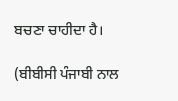ਬਚਣਾ ਚਾਹੀਦਾ ਹੈ।

(ਬੀਬੀਸੀ ਪੰਜਾਬੀ ਨਾਲ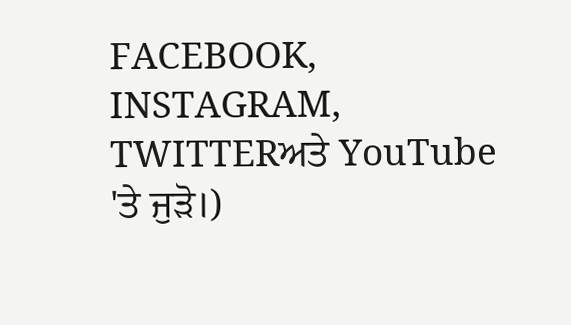FACEBOOK, INSTAGRAM, TWITTERਅਤੇ YouTube 'ਤੇ ਜੁੜੋ।)